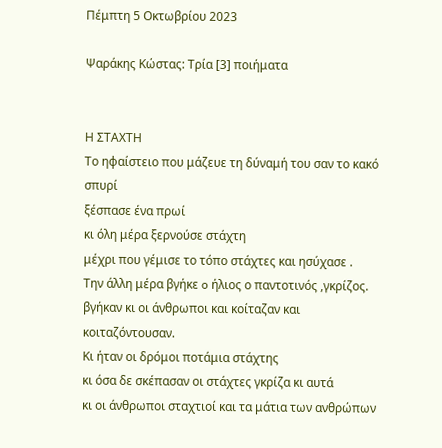Πέμπτη 5 Οκτωβρίου 2023

Ψαράκης Κώστας: Τρία [3] ποιήματα


Η ΣΤΑΧΤΗ
Το ηφαίστειο που μάζευε τη δύναμή του σαν το κακό σπυρί
ξέσπασε ένα πρωί
κι όλη μέρα ξερνούσε στάχτη
μέχρι που γέμισε το τόπο στάχτες και ησύχασε .
Την άλλη μέρα βγήκε o ήλιος ο παντοτινός ,γκρίζος.
βγήκαν κι οι άνθρωποι και κοίταζαν και κοιταζόντουσαν.
Κι ήταν οι δρόμοι ποτάμια στάχτης
κι όσα δε σκέπασαν οι στάχτες γκρίζα κι αυτά
κι οι άνθρωποι σταχτιοί και τα μάτια των ανθρώπων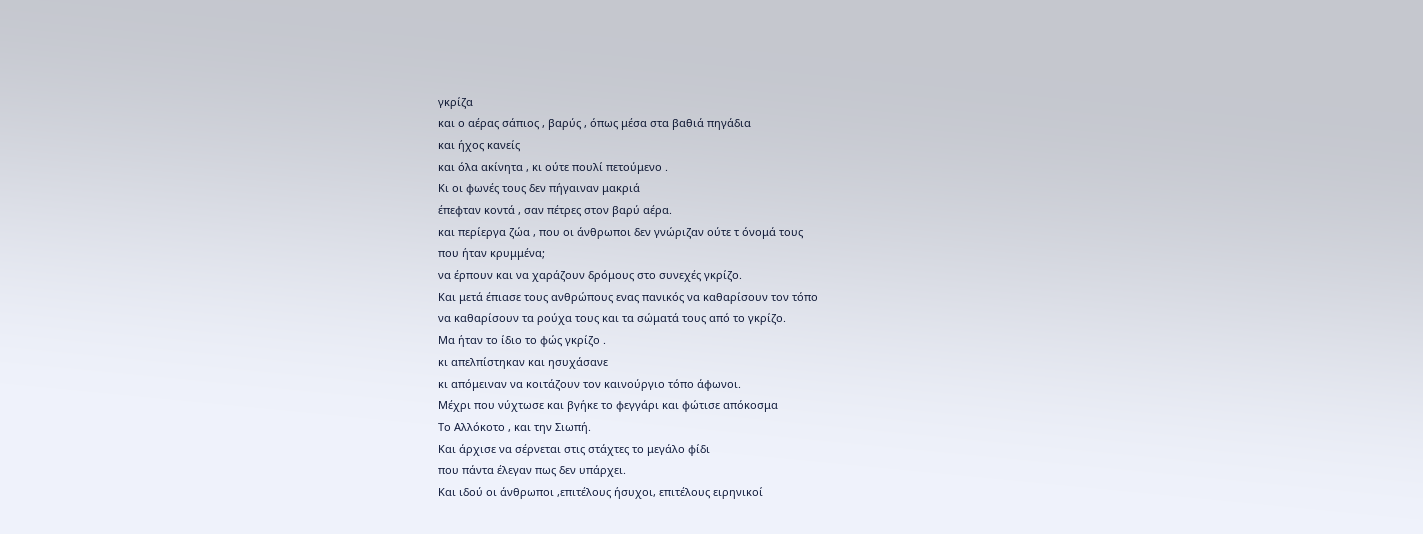γκρίζα
και ο αέρας σάπιος , βαρύς , όπως μέσα στα βαθιά πηγάδια
και ήχος κανείς
και όλα ακίνητα , κι ούτε πουλί πετούμενο .
Κι οι φωνές τους δεν πήγαιναν μακριά
έπεφταν κοντά , σαν πέτρες στον βαρύ αέρα.
και περίεργα ζώα , που οι άνθρωποι δεν γνώριζαν ούτε τ όνομά τους
που ήταν κρυμμένα;
να έρπουν και να χαράζουν δρόμους στο συνεχές γκρίζο.
Και μετά έπιασε τους ανθρώπους ενας πανικός να καθαρίσουν τον τόπο
να καθαρίσουν τα ρούχα τους και τα σώματά τους από το γκρίζο.
Μα ήταν το ίδιο το φώς γκρίζο .
κι απελπίστηκαν και ησυχάσανε
κι απόμειναν να κοιτάζουν τον καινούργιο τόπο άφωνοι.
Μέχρι που νύχτωσε και βγήκε το φεγγάρι και φώτισε απόκοσμα
Το Αλλόκοτο , και την Σιωπή.
Και άρχισε να σέρνεται στις στάχτες το μεγάλο φίδι
που πάντα έλεγαν πως δεν υπάρχει.
Και ιδού οι άνθρωποι ,επιτέλους ήσυχοι, επιτέλους ειρηνικοί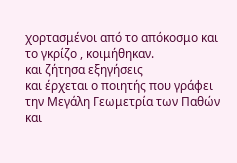χορτασμένοι από το απόκοσμο και το γκρίζο , κοιμήθηκαν.
και ζήτησα εξηγήσεις
και έρχεται ο ποιητής που γράφει
την Μεγάλη Γεωμετρία των Παθών
και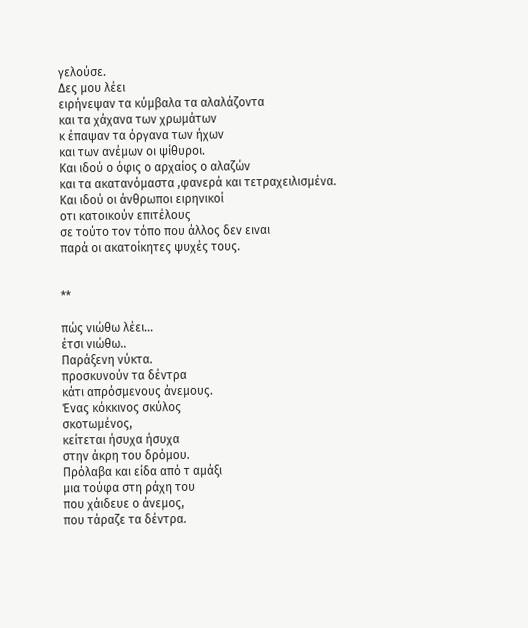γελούσε.
Δες μου λέει
ειρήνεψαν τα κύμβαλα τα αλαλάζοντα
και τα χάχανα των χρωμάτων
κ έπαψαν τα όργανα των ήχων
και των ανέμων οι ψίθυροι.
Και ιδού ο όφις ο αρχαίος ο αλαζών
και τα ακατανόμαστα ,φανερά και τετραχειλισμένα.
Και ιδού οι άνθρωποι ειρηνικοί
οτι κατοικούν επιτέλους
σε τούτο τον τόπο που άλλος δεν ειναι
παρά οι ακατοίκητες ψυχές τους.


**

πώς νιώθω λέει...
έτσι νιώθω..
Παράξενη νύκτα.
προσκυνούν τα δέντρα
κάτι απρόσμενους άνεμους.
Ένας κόκκινος σκύλος
σκοτωμένος,
κείτεται ήσυχα ήσυχα
στην άκρη του δρόμου.
Πρόλαβα και είδα από τ αμάξι
μια τούφα στη ράχη του
που χάιδευε ο άνεμος,
που τάραζε τα δέντρα.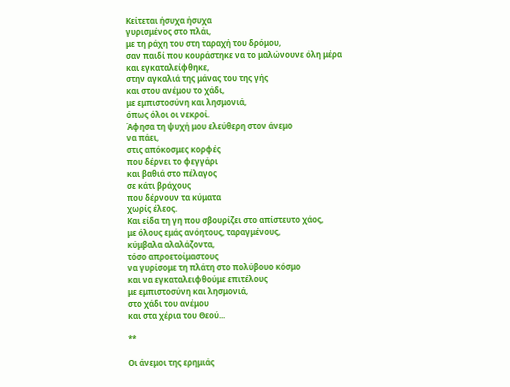Κείτεται ήσυχα ήσυχα
γυρισμένος στο πλάι,
με τη ράχη του στη ταραχή του δρόμου,
σαν παιδί που κουράστηκε να το μαλώνουνε όλη μέρα
και εγκαταλείφθηκε,
στην αγκαλιά της μάνας του της γής
και στου ανέμου το χάδι,
με εμπιστοσύνη και λησμονιά,
όπως όλοι οι νεκροί.
Άφησα τη ψυχή μου ελεύθερη στον άνεμο
να πάει,
στις απόκοσμες κορφές
που δέρνει το φεγγάρι
και βαθιά στο πέλαγος
σε κάτι βράχους
που δέρνουν τα κύματα
χωρίς έλεος.
Και είδα τη γη που σβουρίζει στο απίστευτο χάος,
με όλους εμάς ανόητους, ταραγμένους,
κύμβαλα αλαλάζοντα,
τόσο απροετοίμαστους
να γυρίσομε τη πλάτη στο πολύβουο κόσμο
και να εγκαταλειφθούμε επιτέλους
με εμπιστοσύνη και λησμονιά,
στο χάδι του ανέμου
και στα χέρια του Θεού...

**

Οι άνεμοι της ερημιάς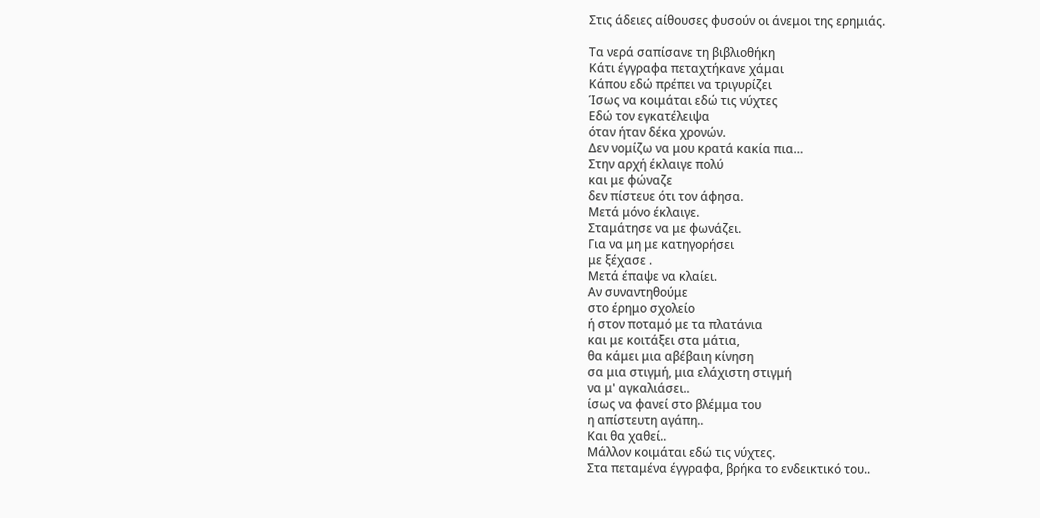Στις άδειες αίθουσες φυσούν οι άνεμοι της ερημιάς.

Τα νερά σαπίσανε τη βιβλιοθήκη
Κάτι έγγραφα πεταχτήκανε χάμαι
Κάπου εδώ πρέπει να τριγυρίζει
Ίσως να κοιμάται εδώ τις νύχτες
Εδώ τον εγκατέλειψα
όταν ήταν δέκα χρονών.
Δεν νομίζω να μου κρατά κακία πια…
Στην αρχή έκλαιγε πολύ
και με φώναζε
δεν πίστευε ότι τον άφησα.
Μετά μόνο έκλαιγε.
Σταμάτησε να με φωνάζει.
Για να μη με κατηγορήσει
με ξέχασε .
Μετά έπαψε να κλαίει.
Αν συναντηθούμε
στο έρημο σχολείο
ή στον ποταμό με τα πλατάνια
και με κοιτάξει στα μάτια,
θα κάμει μια αβέβαιη κίνηση
σα μια στιγμή, μια ελάχιστη στιγμή
να μ' αγκαλιάσει..
ίσως να φανεί στο βλέμμα του
η απίστευτη αγάπη..
Και θα χαθεί..
Μάλλον κοιμάται εδώ τις νύχτες.
Στα πεταμένα έγγραφα, βρήκα το ενδεικτικό του..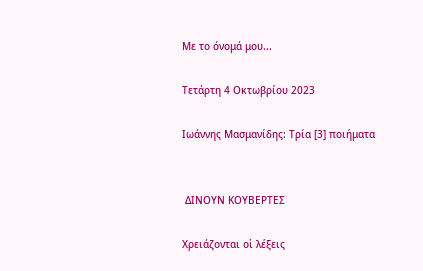Με το όνομά μου...

Τετάρτη 4 Οκτωβρίου 2023

Ιωάννης Μασμανίδης: Τρία [3] ποιήματα


 ΔΙΝΟΥΝ ΚΟΥΒΕΡΤΕΣ

Χρειάζονται οἱ λέξεις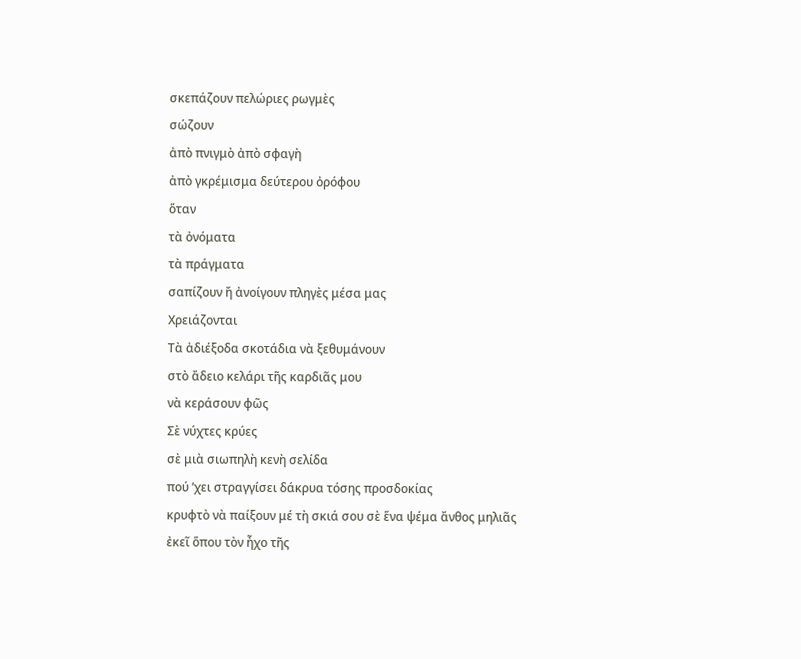σκεπάζουν πελώριες ρωγμὲς
σώζουν
ἀπὸ πνιγμὸ ἀπὸ σφαγὴ
ἀπὸ γκρέμισμα δεύτερου ὀρόφου
ὅταν
τὰ ὀνόματα
τὰ πράγματα
σαπίζουν ἤ ἀνοίγουν πληγὲς μέσα μας
Χρειάζονται
Τὰ ἀδιέξοδα σκοτάδια νὰ ξεθυμάνουν
στὸ ἄδειο κελάρι τῆς καρδιᾶς μου
νὰ κεράσουν φῶς
Σὲ νύχτες κρύες
σὲ μιὰ σιωπηλὴ κενὴ σελίδα
πού ʼχει στραγγίσει δάκρυα τόσης προσδοκίας
κρυφτὸ νὰ παίξουν μέ τὴ σκιά σου σὲ ἕνα ψέμα ἄνθος μηλιᾶς
ἐκεῖ ὅπου τὸν ἦχο τῆς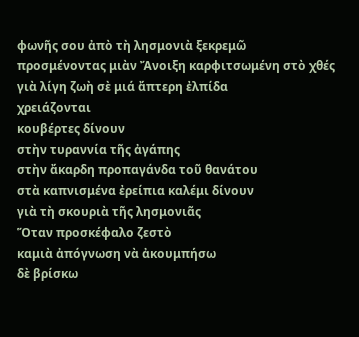φωνῆς σου ἀπὸ τὴ λησμονιὰ ξεκρεμῶ
προσμένοντας μιὰν Ἄνοιξη καρφιτσωμένη στὸ χθές
γιὰ λίγη ζωὴ σὲ μιά ἄπτερη ἐλπίδα
χρειάζονται
κουβέρτες δίνουν
στὴν τυραννία τῆς ἀγάπης
στὴν ἄκαρδη προπαγάνδα τοῦ θανάτου
στὰ καπνισμένα ἐρείπια καλέμι δίνουν
γιὰ τὴ σκουριὰ τῆς λησμονιᾶς
Ὅταν προσκέφαλο ζεστὸ
καμιὰ ἀπόγνωση νὰ ἀκουμπήσω
δὲ βρίσκω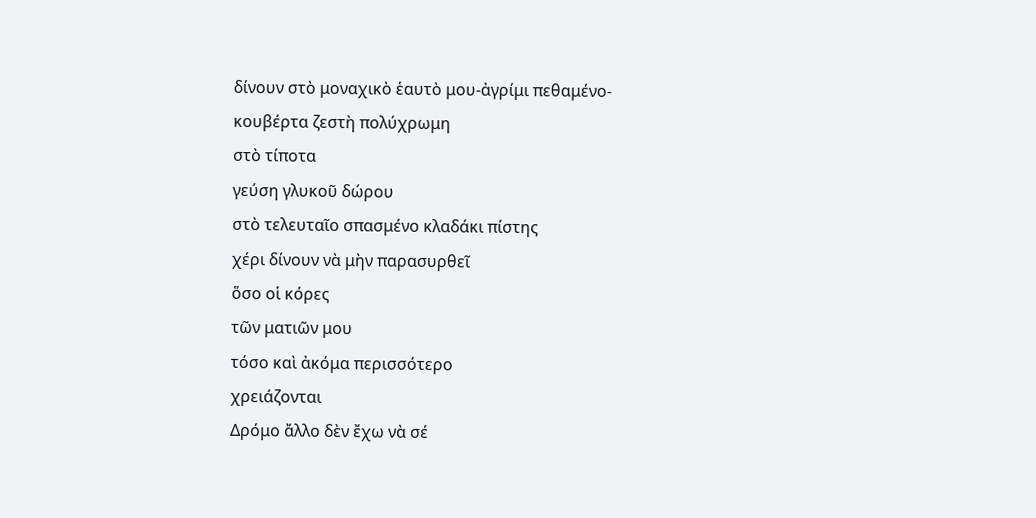δίνουν στὸ μοναχικὸ ἑαυτὸ μου-ἀγρίμι πεθαμένο-
κουβέρτα ζεστὴ πολύχρωμη
στὸ τίποτα
γεύση γλυκοῦ δώρου
στὸ τελευταῖο σπασμένο κλαδάκι πίστης
χέρι δίνουν νὰ μὴν παρασυρθεῖ
ὅσο οἱ κόρες
τῶν ματιῶν μου
τόσο καὶ ἀκόμα περισσότερο
χρειάζονται
Δρόμο ἄλλο δὲν ἔχω νὰ σέ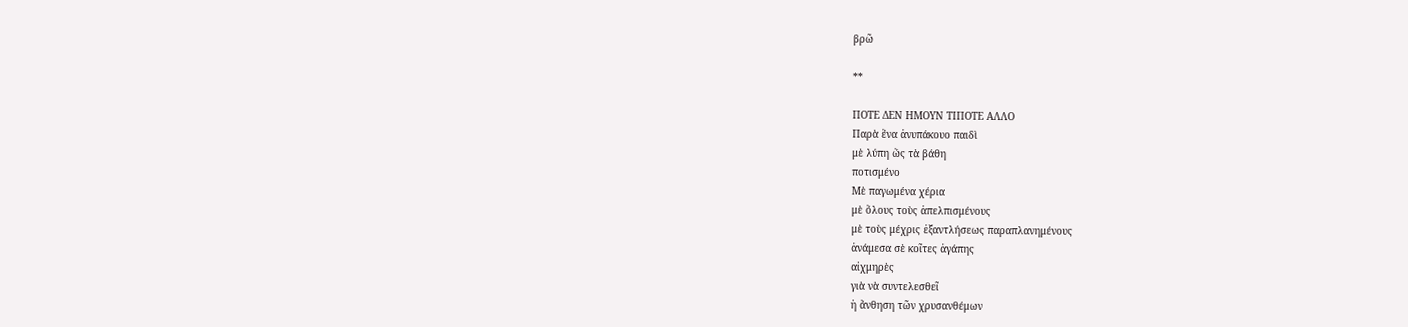βρῶ

**

ΠΟΤΕ ΔΕΝ ΗΜΟΥΝ ΤΙΠΟΤΕ ΑΛΛΟ
Παρὰ ἕνα ἀνυπάκουο παιδὶ
μὲ λύπη ὥς τὰ βάθη
ποτισμένο
Μὲ παγωμένα χέρια
μὲ ὅλους τοὺς ἀπελπισμένους
μὲ τοὺς μέχρις ἐξαντλήσεως παραπλανημένους
ἀνάμεσα σὲ κοῖτες ἀγάπης
αἰχμηρὲς
γιὰ νὰ συντελεσθεῖ
ἡ ἄνθηση τῶν χρυσανθέμων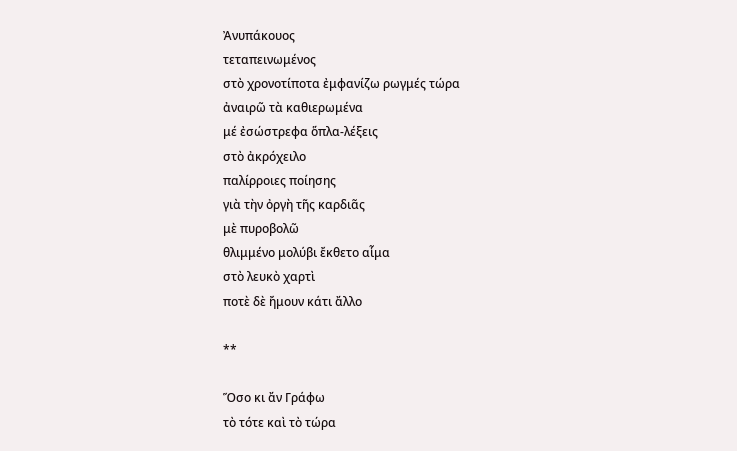Ἀνυπάκουος
τεταπεινωμένος
στὸ χρονοτίποτα ἐμφανίζω ρωγμές τώρα
ἀναιρῶ τὰ καθιερωμένα
μέ ἐσώστρεφα ὅπλα-λέξεις
στὸ ἀκρόχειλο
παλίρροιες ποίησης
γιὰ τὴν ὀργὴ τῆς καρδιᾶς
μὲ πυροβολῶ
θλιμμένο μολύβι ἔκθετο αἷμα
στὸ λευκὸ χαρτὶ
ποτὲ δὲ ἤμουν κάτι ἄλλο

**

Ὅσο κι ἄν Γράφω
τὸ τότε καὶ τὸ τώρα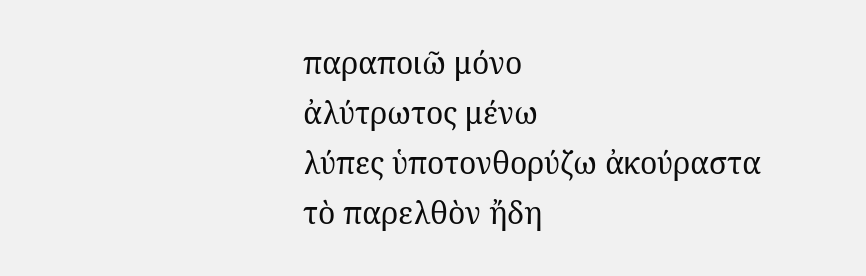παραποιῶ μόνο
ἀλύτρωτος μένω
λύπες ὑποτονθορύζω ἀκούραστα
τὸ παρελθὸν ἤδη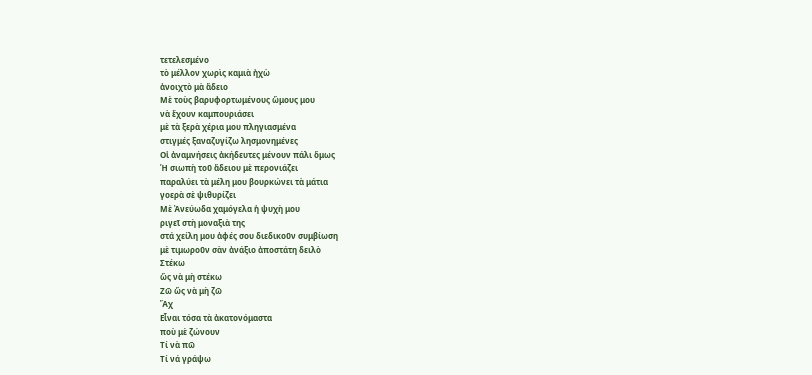τετελεσμένο
τὸ μέλλον χωρὶς καμιὰ ἠχὼ
ἀνοιχτὸ μὰ ἄδειο
Μὲ τοὺς βαρυφορτωμένους ὤμους μου
νὰ ἔχουν καμπουριάσει
μὲ τὰ ξερὰ χέρια μου πληγιασμένα
στιγμές ξαναζυγίζω λησμονημένες
Οἱ ἀναμνήσεις ἀκήδευτες μένουν πάλι ὅμως
Ἡ σιωπὴ τοῦ ἄδειου μὲ περονιάζει
παραλύει τὰ μέλη μου βουρκώνει τὰ μάτια
γοερὰ σὲ ψιθυρίζει
Μὲ Ἀνεύωδα χαμόγελα ἡ ψυχὴ μου
ριγεῖ στὴ μοναξιὰ της
στά χείλη μου ἁφές σου διεδικοῦν συμβίωση
μὲ τιμωροῦν σὰν ἀνάξιο ἀποστάτη δειλὸ
Στέκω
ὥς νὰ μὴ στέκω
Ζῶ ὥς νὰ μὴ ζῶ
Ἄχ
Εἶναι τόσα τὰ ἀκατονόμαστα
ποὺ μὲ ζώνουν
Τί νὰ πῶ
Τί νά γράψω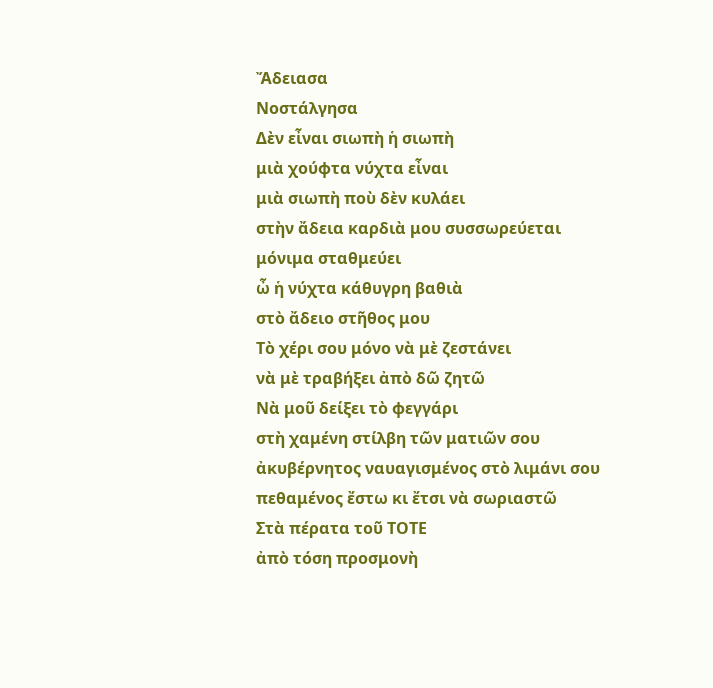Ἄδειασα
Νοστάλγησα
Δὲν εἶναι σιωπὴ ἡ σιωπὴ
μιὰ χούφτα νύχτα εἶναι
μιὰ σιωπὴ ποὺ δὲν κυλάει
στὴν ἄδεια καρδιὰ μου συσσωρεύεται
μόνιμα σταθμεύει
ὦ ἡ νύχτα κάθυγρη βαθιὰ
στὸ ἄδειο στῆθος μου
Τὸ χέρι σου μόνο νὰ μὲ ζεστάνει
νὰ μὲ τραβήξει ἀπὸ δῶ ζητῶ
Νὰ μοῦ δείξει τὸ φεγγάρι
στὴ χαμένη στίλβη τῶν ματιῶν σου
ἀκυβέρνητος ναυαγισμένος στὸ λιμάνι σου
πεθαμένος ἔστω κι ἔτσι νὰ σωριαστῶ
Στὰ πέρατα τοῦ ΤΟΤΕ
ἀπὸ τόση προσμονὴ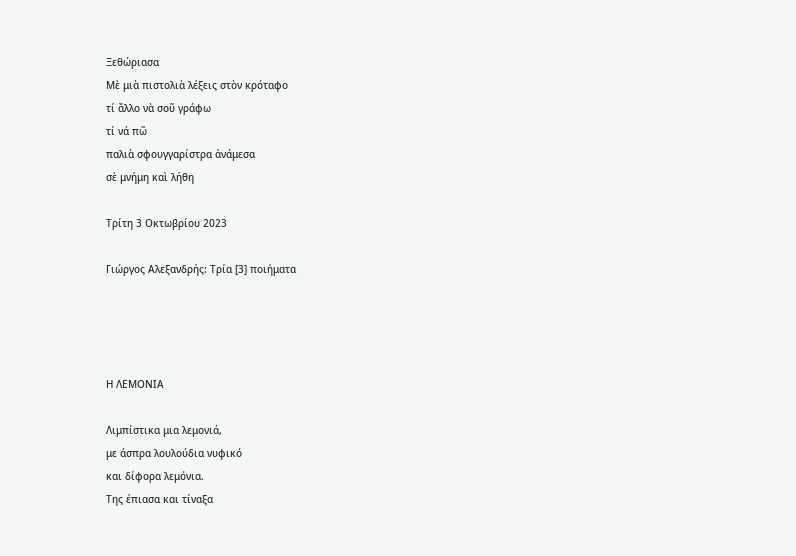Ξεθώριασα
Μὲ μιὰ πιστολιὰ λέξεις στὸν κρόταφο
τί ἄλλο νὰ σοῦ γράφω
τί νά πῶ
παλιὰ σφουγγαρίστρα ἀνάμεσα
σὲ μνήμη καὶ λήθη

Τρίτη 3 Οκτωβρίου 2023

Γιώργος Αλεξανδρής: Τρία [3] ποιήματα




Η ΛΕΜΟΝΙΑ

Λιμπίστικα μια λεμονιά,
με άσπρα λουλούδια νυφικό
και δίφορα λεμόνια.
Της έπιασα και τίναξα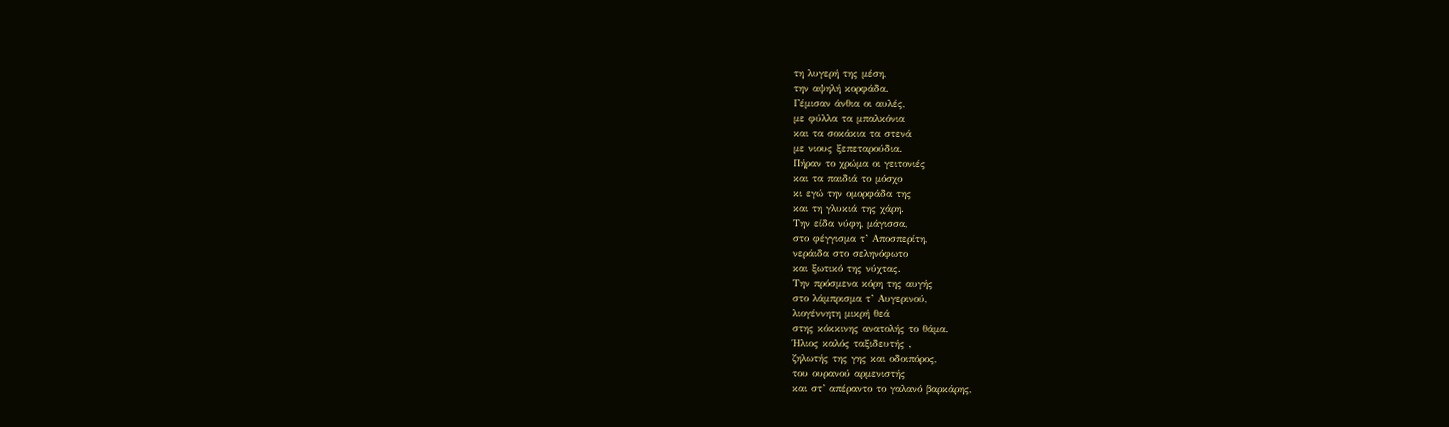τη λυγερή της μέση,
την αψηλή κορφάδα.
Γέμισαν άνθια οι αυλές,
με φύλλα τα μπαλκόνια
και τα σοκάκια τα στενά
με νιους ξεπεταρούδια.
Πήραν το χρώμα οι γειτονιές
και τα παιδιά το μόσχο
κι εγώ την ομορφάδα της
και τη γλυκιά της χάρη.
Την είδα νύφη, μάγισσα,
στο φέγγισμα τ’ Αποσπερίτη,
νεράιδα στο σεληνόφωτο
και ξωτικό της νύχτας.
Την πρόσμενα κόρη της αυγής
στο λάμπρισμα τ’ Αυγερινού,
λιογέννητη μικρή θεά
στης κόκκινης ανατολής το θάμα.
Ήλιος καλός ταξιδευτής ‚
ζηλωτής της γης και οδοιπόρος,
του ουρανού αρμενιστής
και στ’ απέραντο το γαλανό βαρκάρης,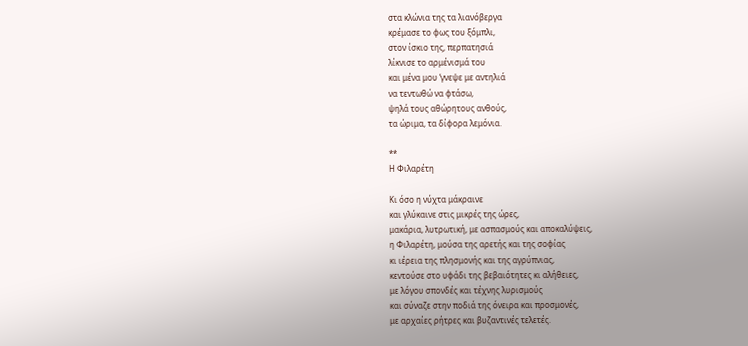στα κλώνια της τα λιανόβεργα
κρέμασε το φως του ξόμπλι,
στον ίσκιο της, περπατησιά
λίκνισε το αρμένισμά του
και μένα μου ‘γνεψε με αντηλιά
να τεντωθώ να φτάσω,
ψηλά τους αθώρητους ανθούς,
τα ώριμα, τα δίφορα λεμόνια.

**
Η Φιλαρέτη

Κι όσο η νύχτα μάκραινε
και γλύκαινε στις μικρές της ώρες,
μακάρια, λυτρωτική, με ασπασμούς και αποκαλύψεις,
η Φιλαρέτη, μούσα της αρετής και της σοφίας
κι ιέρεια της πλησμονής και της αγρύπνιας,
κεντούσε στο υφάδι της βεβαιότητες κι αλήθειες,
με λόγου σπονδές και τέχνης λυρισμούς
και σύναζε στην ποδιά της όνειρα και προσμονές,
με αρχαίες ρήτρες και βυζαντινές τελετές.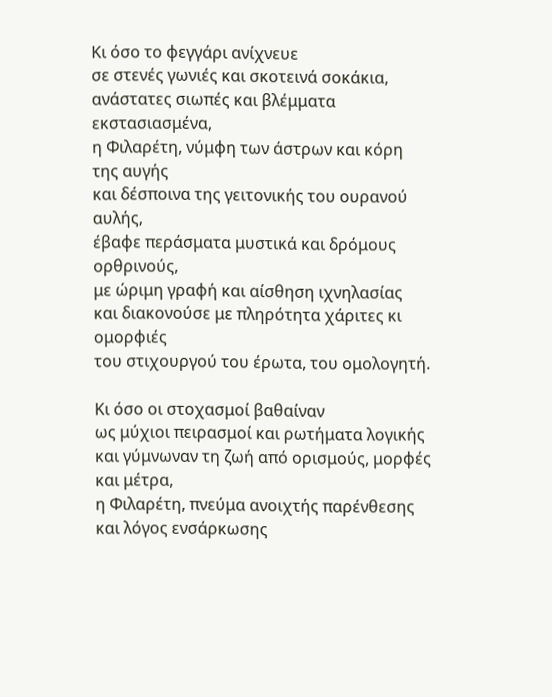Κι όσο το φεγγάρι ανίχνευε
σε στενές γωνιές και σκοτεινά σοκάκια,
ανάστατες σιωπές και βλέμματα εκστασιασμένα,
η Φιλαρέτη, νύμφη των άστρων και κόρη της αυγής
και δέσποινα της γειτονικής του ουρανού αυλής,
έβαφε περάσματα μυστικά και δρόμους ορθρινούς,
με ώριμη γραφή και αίσθηση ιχνηλασίας
και διακονούσε με πληρότητα χάριτες κι ομορφιές
του στιχουργού του έρωτα, του ομολογητή.

Κι όσο οι στοχασμοί βαθαίναν
ως μύχιοι πειρασμοί και ρωτήματα λογικής
και γύμνωναν τη ζωή από ορισμούς, μορφές και μέτρα,
η Φιλαρέτη, πνεύμα ανοιχτής παρένθεσης
και λόγος ενσάρκωσης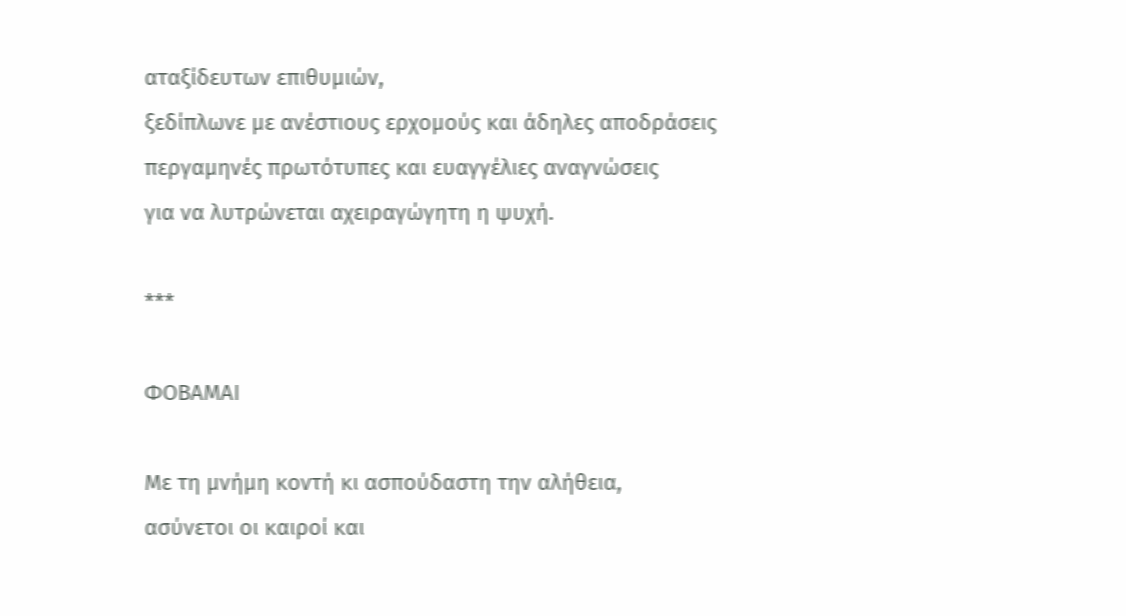αταξίδευτων επιθυμιών,
ξεδίπλωνε με ανέστιους ερχομούς και άδηλες αποδράσεις
περγαμηνές πρωτότυπες και ευαγγέλιες αναγνώσεις
για να λυτρώνεται αχειραγώγητη η ψυχή.

***

ΦΟΒΑΜΑΙ

Με τη μνήμη κοντή κι ασπούδαστη την αλήθεια,
ασύνετοι οι καιροί και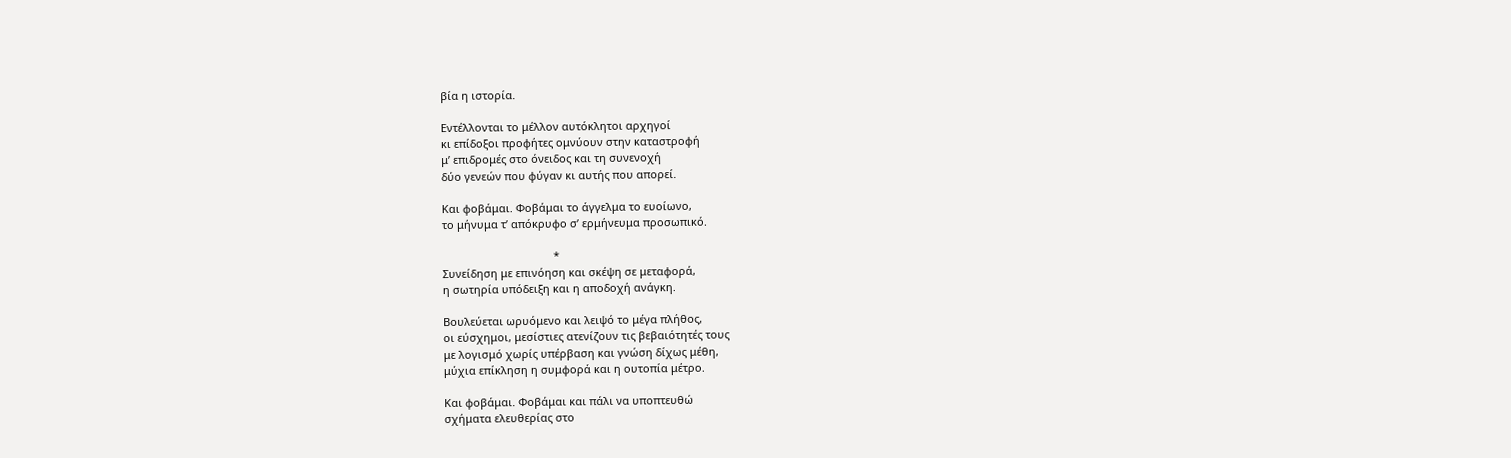βία η ιστορία.

Εντέλλονται το μέλλον αυτόκλητοι αρχηγοί
κι επίδοξοι προφήτες ομνύουν στην καταστροφή
μ’ επιδρομές στο όνειδος και τη συνενοχή
δύο γενεών που φύγαν κι αυτής που απορεί.

Και φοβάμαι. Φοβάμαι το άγγελμα το ευοίωνο,
το μήνυμα τ’ απόκρυφο σ’ ερμήνευμα προσωπικό.

                                     *
Συνείδηση με επινόηση και σκέψη σε μεταφορά,
η σωτηρία υπόδειξη και η αποδοχή ανάγκη.

Βουλεύεται ωρυόμενο και λειψό το μέγα πλήθος,
οι εύσχημοι, μεσίστιες ατενίζουν τις βεβαιότητές τους
με λογισμό χωρίς υπέρβαση και γνώση δίχως μέθη,
μύχια επίκληση η συμφορά και η ουτοπία μέτρο.

Και φοβάμαι. Φοβάμαι και πάλι να υποπτευθώ
σχήματα ελευθερίας στο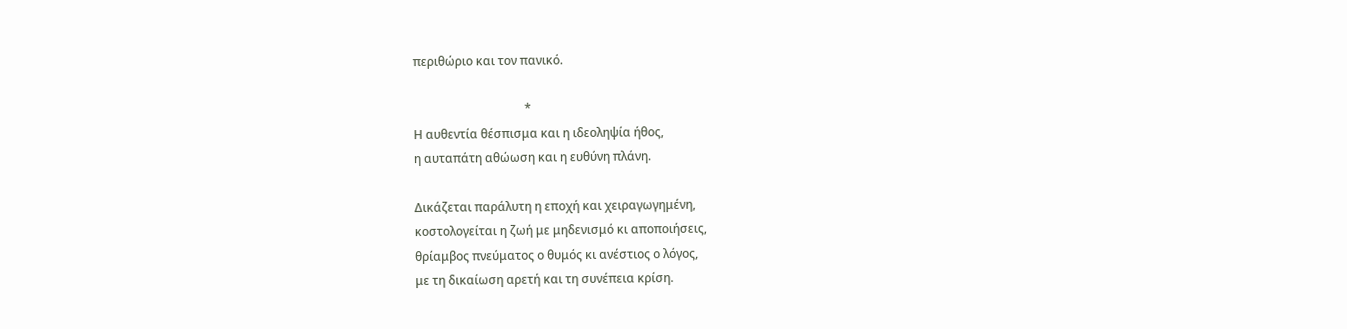περιθώριο και τον πανικό.

                                     *
Η αυθεντία θέσπισμα και η ιδεοληψία ήθος,
η αυταπάτη αθώωση και η ευθύνη πλάνη.

Δικάζεται παράλυτη η εποχή και χειραγωγημένη,
κοστολογείται η ζωή με μηδενισμό κι αποποιήσεις,
θρίαμβος πνεύματος ο θυμός κι ανέστιος ο λόγος,
με τη δικαίωση αρετή και τη συνέπεια κρίση.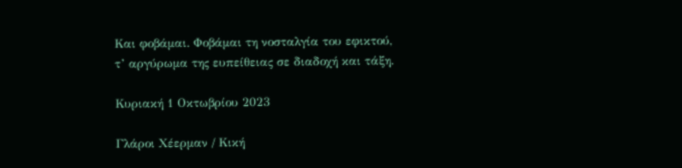Και φοβάμαι. Φοβάμαι τη νοσταλγία του εφικτού,
τ’ αργύρωμα της ευπείθειας σε διαδοχή και τάξη.

Κυριακή 1 Οκτωβρίου 2023

Γλάροι Χέερμαν / Κική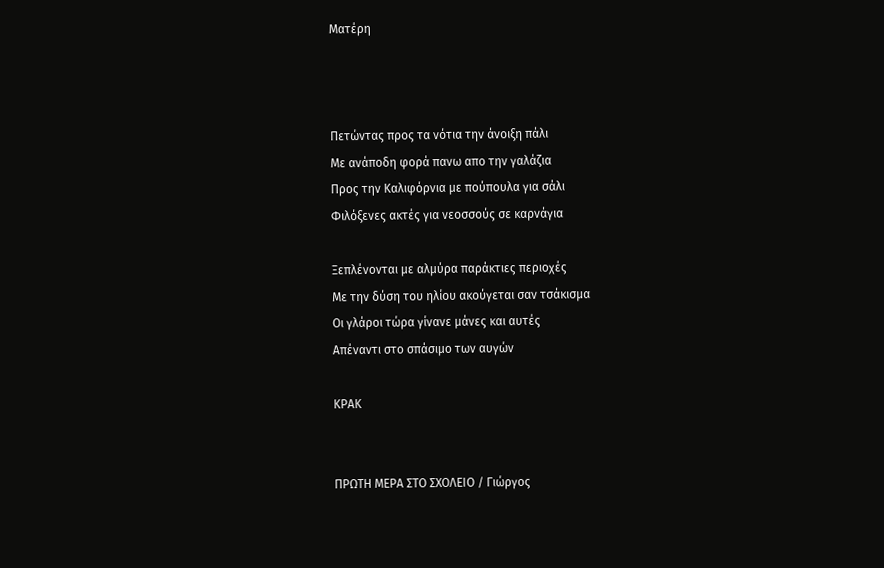Ματέρη



Πετώντας προς τα νότια την άνοιξη πάλι
Με ανάποδη φορά πανω απο την γαλάζια
Προς την Καλιφόρνια με πούπουλα για σάλι
Φιλόξενες ακτές για νεοσσούς σε καρνάγια

Ξεπλένονται με αλμύρα παράκτιες περιοχές
Με την δύση του ηλίου ακούγεται σαν τσάκισμα
Οι γλάροι τώρα γίνανε μάνες και αυτές
Απέναντι στο σπάσιμο των αυγών

ΚΡΑΚ


ΠΡΩΤΗ ΜΕΡΑ ΣΤΟ ΣΧΟΛΕΙΟ / Γιώργος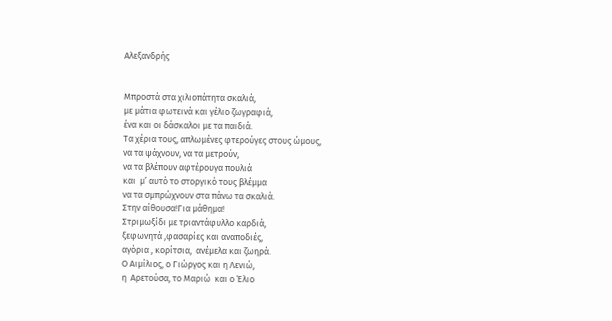Αλεξανδρής


Μπροστά στα χιλιοπάτητα σκαλιά,
με μάτια φωτεινά και γέλιο ζωγραφιά,
ένα και οι δάσκαλοι με τα παιδιά.
Τα χέρια τους, απλωμένες φτερούγες στους ώμους,
να τα ψάχνουν, να τα μετρούν,
να τα βλέπουν αφτέρουγα πουλιά
και  μ’ αυτό το στοργικό τους βλέμμα
να τα σμπρώχνουν στα πάνω τα σκαλιά.
Στην αίθουσα!Για μάθημα!
Στριμωξίδι με τριαντάφυλλο καρδιά,
ξεφωνητά ,φασαρίες και αναποδιές,
αγόρια , κορίτσια,  ανέμελα και ζωηρά.
Ο Αιμίλιος, ο Γιώργος και η Λενιώ,
η  Αρετούσα, το Μαριώ  και ο Έλιο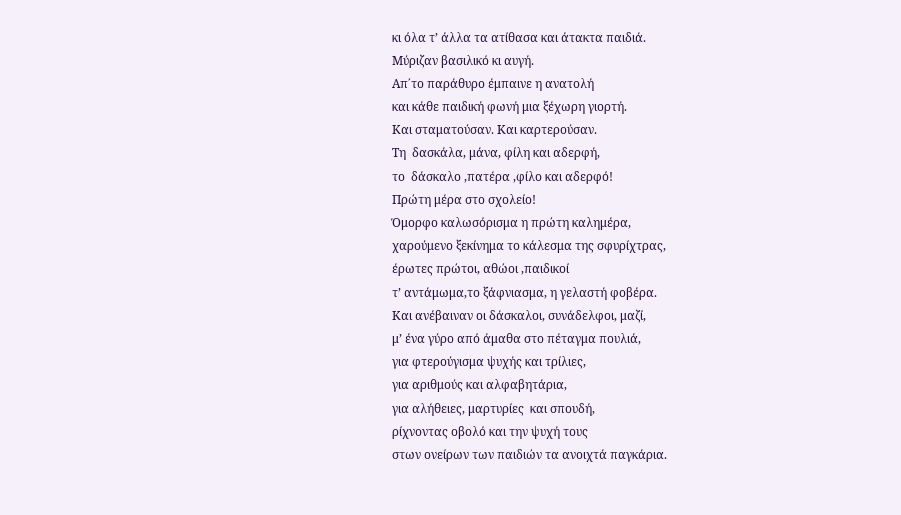κι όλα τ’ άλλα τα ατίθασα και άτακτα παιδιά.
Μύριζαν βασιλικό κι αυγή.
Απ΄το παράθυρο έμπαινε η ανατολή
και κάθε παιδική φωνή μια ξέχωρη γιορτή.
Και σταματούσαν. Και καρτερούσαν.
Τη  δασκάλα, μάνα, φίλη και αδερφή,
το  δάσκαλο ,πατέρα ,φίλο και αδερφό!
Πρώτη μέρα στο σχολείο!
Όμορφο καλωσόρισμα η πρώτη καλημέρα,
χαρούμενο ξεκίνημα το κάλεσμα της σφυρίχτρας,
έρωτες πρώτοι, αθώοι ,παιδικοί
τ’ αντάμωμα,το ξάφνιασμα, η γελαστή φοβέρα.
Και ανέβαιναν οι δάσκαλοι, συνάδελφοι, μαζί,
μ’ ένα γύρο από άμαθα στο πέταγμα πουλιά,
για φτερούγισμα ψυχής και τρίλιες,
για αριθμούς και αλφαβητάρια,
για αλήθειες, μαρτυρίες  και σπουδή,
ρίχνοντας οβολό και την ψυχή τους
στων ονείρων των παιδιών τα ανοιχτά παγκάρια.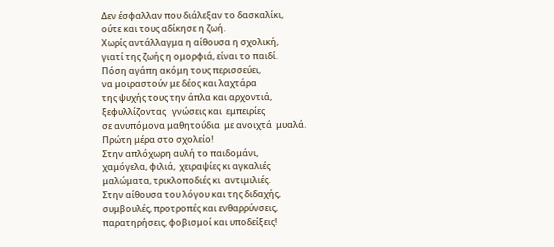Δεν έσφαλλαν που διάλεξαν το δασκαλίκι,
ούτε και τους αδίκησε η ζωή.
Χωρίς αντάλλαγμα η αίθουσα η σχολική,
γιατί της ζωής η ομορφιά, είναι το παιδί.
Πόση αγάπη ακόμη τους περισσεύει,
να μοιραστούν με δέος και λαχτάρα
της ψυχής τους την άπλα και αρχοντιά,
ξεφυλλίζοντας   γνώσεις και  εμπειρίες
σε ανυπόμονα μαθητούδια  με ανοιχτά  μυαλά.
Πρώτη μέρα στο σχολείο!
Στην απλόχωρη αυλή το παιδομάνι,
χαμόγελα, φιλιά,  χειραψίες κι αγκαλιές
μαλώματα, τρικλοποδιές κι  αντιμιλιές.
Στην αίθουσα του λόγου και της διδαχής,
συμβουλές, προτροπές και ενθαρρύνσεις,
παρατηρήσεις, φοβισμοί και υποδείξεις!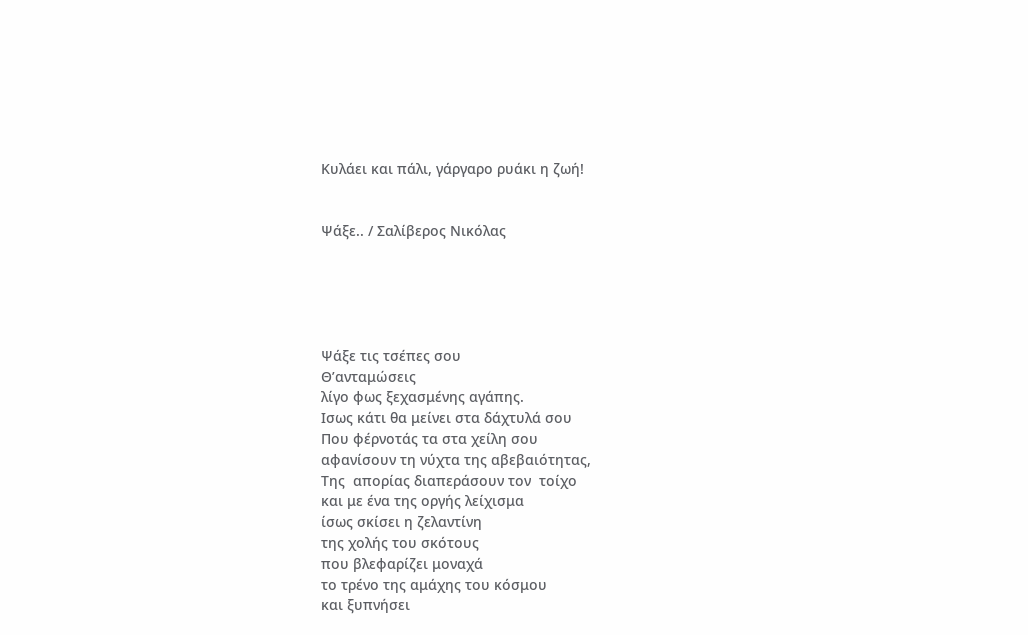Κυλάει και πάλι, γάργαρο ρυάκι η ζωή!


Ψάξε.. / Σαλίβερος Νικόλας





Ψάξε τις τσέπες σου
Θ’ανταμώσεις
λίγο φως ξεχασμένης αγάπης.
Ισως κάτι θα μείνει στα δάχτυλά σου
Που φέρνοτάς τα στα χείλη σου
αφανίσουν τη νύχτα της αβεβαιότητας,
Της  απορίας διαπεράσουν τον  τοίχο
και με ένα της οργής λείχισμα
ίσως σκίσει η ζελαντίνη
της χολής του σκότους
που βλεφαρίζει μοναχά
το τρένο της αμάχης του κόσμου
και ξυπνήσει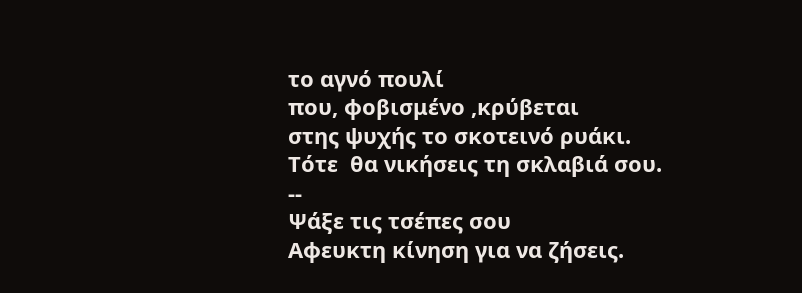το αγνό πουλί
που, φοβισμένο ,κρύβεται
στης ψυχής το σκοτεινό ρυάκι.
Τότε  θα νικήσεις τη σκλαβιά σου.
--
Ψάξε τις τσέπες σου
Αφευκτη κίνηση για να ζήσεις.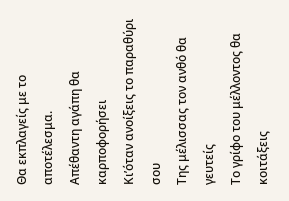Θα εκπλαγείς με το αποτέλεσμα.
Απέθαντη αγάπη θα καρποφορήσει
Κι’όταν ανοίξεις το παραθύρι σου
Της μέλισσας τον ανθό θα γευτείς
Το γρίφο του μέλλοντος θα κοιτάξεις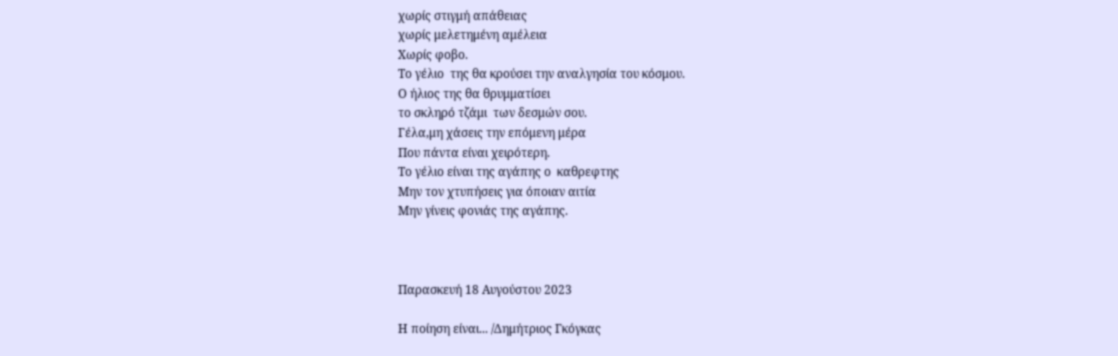χωρίς στιγμή απάθειας
χωρίς μελετημένη αμέλεια
Χωρίς φοβο.
Το γέλιο  της θα κρούσει την αναλγησία του κόσμου.
Ο ήλιος της θα θρυμματίσει
το σκληρό τζάμι  των δεσμών σου.
Γέλα,μη χάσεις την επόμενη μέρα
Που πάντα είναι χειρότερη.
Το γέλιο είναι της αγάπης ο  καθρεφτης
Μην τον χτυπήσεις για όποιαν αιτία
Μην γίνεις φονιάς της αγάπης.



Παρασκευή 18 Αυγούστου 2023

Η ποίηση είναι... /Δημήτριος Γκόγκας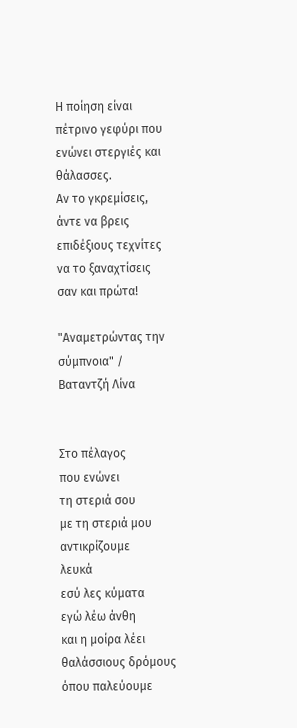Η ποίηση είναι πέτρινο γεφύρι που ενώνει στεργιές και θάλασσες.
Αν το γκρεμίσεις, άντε να βρεις επιδέξιους τεχνίτες να το ξαναχτίσεις
σαν και πρώτα!

"Αναμετρώντας την σύμπνοια" / Βαταντζή Λίνα


Στο πέλαγος
που ενώνει
τη στεριά σου
με τη στεριά μου
αντικρίζουμε
λευκά
εσύ λες κύματα
εγώ λέω άνθη
και η μοίρα λέει θαλάσσιους δρόμους
όπου παλεύουμε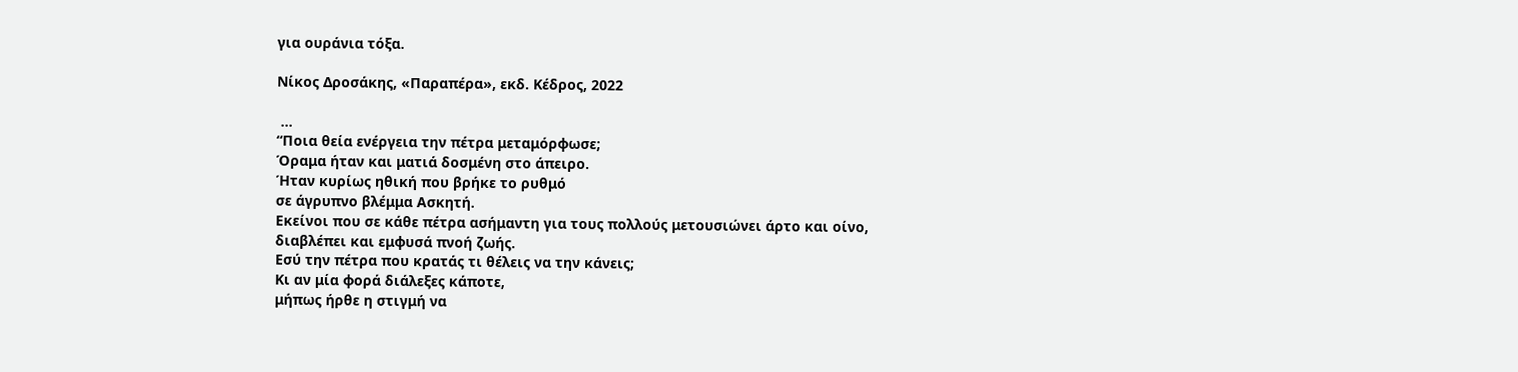για ουράνια τόξα.

Νίκος Δροσάκης, «Παραπέρα», εκδ. Κέδρος, 2022

 ...
“Ποια θεία ενέργεια την πέτρα μεταμόρφωσε;
Όραμα ήταν και ματιά δοσμένη στο άπειρο.
Ήταν κυρίως ηθική που βρήκε το ρυθμό
σε άγρυπνο βλέμμα Ασκητή.
Εκείνοι που σε κάθε πέτρα ασήμαντη για τους πολλούς μετουσιώνει άρτο και οίνο,
διαβλέπει και εμφυσά πνοή ζωής.
Εσύ την πέτρα που κρατάς τι θέλεις να την κάνεις;
Κι αν μία φορά διάλεξες κάποτε,
μήπως ήρθε η στιγμή να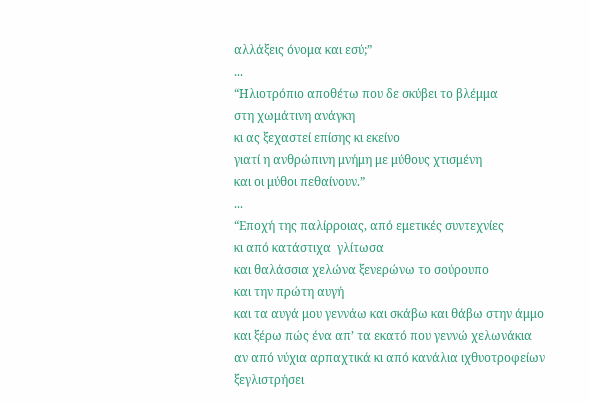αλλάξεις όνομα και εσύ;”
...
“Ηλιοτρόπιο αποθέτω που δε σκύβει το βλέμμα
στη χωμάτινη ανάγκη
κι ας ξεχαστεί επίσης κι εκείνο
γιατί η ανθρώπινη μνήμη με μύθους χτισμένη
και οι μύθοι πεθαίνουν.”
...
“Εποχή της παλίρροιας, από εμετικές συντεχνίες
κι από κατάστιχα  γλίτωσα
και θαλάσσια χελώνα ξενερώνω το σούρουπο
και την πρώτη αυγή
και τα αυγά μου γεννάω και σκάβω και θάβω στην άμμο
και ξέρω πώς ένα απ’ τα εκατό που γεννώ χελωνάκια
αν από νύχια αρπαχτικά κι από κανάλια ιχθυοτροφείων
ξεγλιστρήσει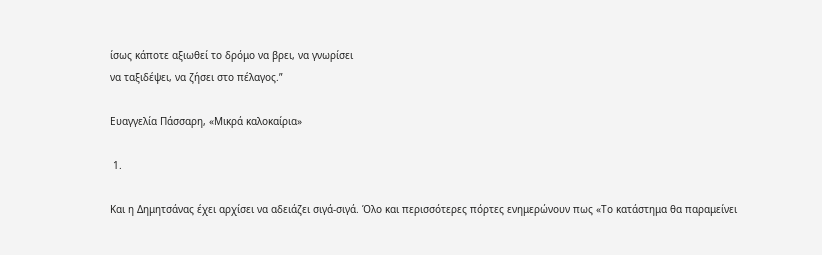ίσως κάποτε αξιωθεί το δρόμο να βρει, να γνωρίσει
να ταξιδέψει, να ζήσει στο πέλαγος.”

Ευαγγελία Πάσσαρη, «Μικρά καλοκαίρια»

 1.

Και η Δημητσάνας έχει αρχίσει να αδειάζει σιγά-σιγά. Όλο και περισσότερες πόρτες ενημερώνουν πως «Το κατάστημα θα παραμείνει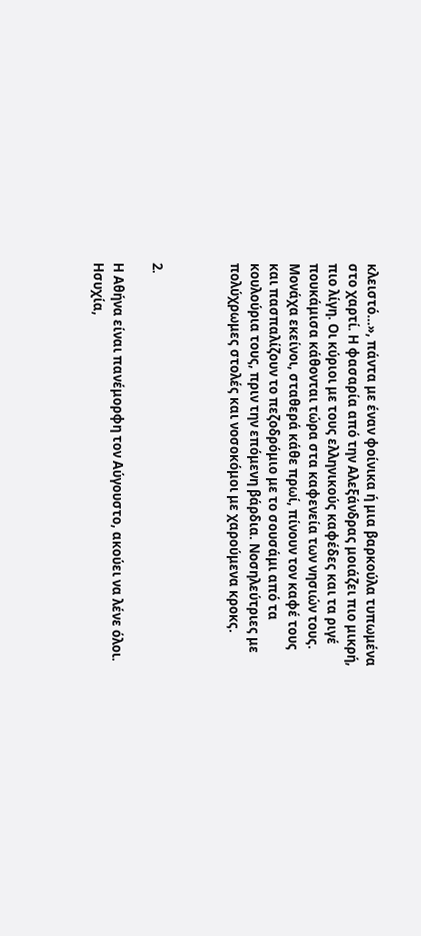κλειστό…», πάντα με έναν φοίνικα ή μια βαρκούλα τυπωμένα στο χαρτί. Η φασαρία από την Αλεξάνδρας μοιάζει πιο μικρή, πιο λίγη. Οι κύριοι με τους ελληνικούς καφέδες και τα ριγέ πουκάμισα κάθονται τώρα στα καφενεία των νησιών τους. Μονάχα εκείνοι, σταθερά κάθε πρωί, πίνουν τον καφέ τους και πασπαλίζουν το πεζοδρόμιο με το σουσάμι από τα κουλούρια τους, πριν την επόμενη βάρδια. Νοσηλεύτριες με πολύχρωμες στολές και νοσοκόμοι με χαρούμενα κροκς.



2.

Η Αθήνα είναι πανέμορφη τον Αύγουστο, ακούει να λένε όλοι. Ησυχία,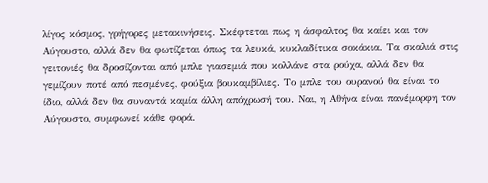λίγος κόσμος, γρήγορες μετακινήσεις. Σκέφτεται πως η άσφαλτος θα καίει και τον Αύγουστο, αλλά δεν θα φωτίζεται όπως τα λευκά, κυκλαδίτικα σοκάκια. Τα σκαλιά στις γειτονιές θα δροσίζονται από μπλε γιασεμιά που κολλάνε στα ρούχα, αλλά δεν θα γεμίζουν ποτέ από πεσμένες, φούξια βουκαμβίλιες. Το μπλε του ουρανού θα είναι το ίδιο, αλλά δεν θα συναντά καμία άλλη απόχρωσή του. Ναι, η Αθήνα είναι πανέμορφη τον Αύγουστο, συμφωνεί κάθε φορά.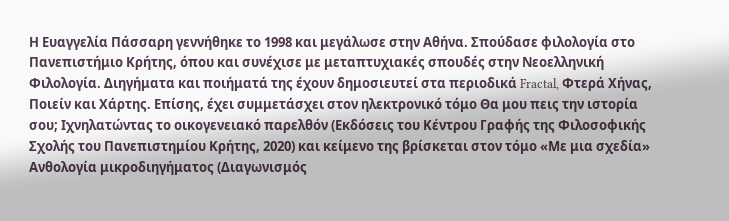Η Ευαγγελία Πάσσαρη γεννήθηκε το 1998 και μεγάλωσε στην Αθήνα. Σπούδασε φιλολογία στο Πανεπιστήμιο Κρήτης, όπου και συνέχισε με μεταπτυχιακές σπουδές στην Νεοελληνική Φιλολογία. Διηγήματα και ποιήματά της έχουν δημοσιευτεί στα περιοδικά Fractal, Φτερά Χήνας, Ποιείν και Χάρτης. Επίσης, έχει συμμετάσχει στον ηλεκτρονικό τόμο Θα μου πεις την ιστορία σου; Ιχνηλατώντας το οικογενειακό παρελθόν (Εκδόσεις του Κέντρου Γραφής της Φιλοσοφικής Σχολής του Πανεπιστημίου Κρήτης, 2020) και κείμενο της βρίσκεται στον τόμο «Με μια σχεδία» Ανθολογία μικροδιηγήματος (Διαγωνισμός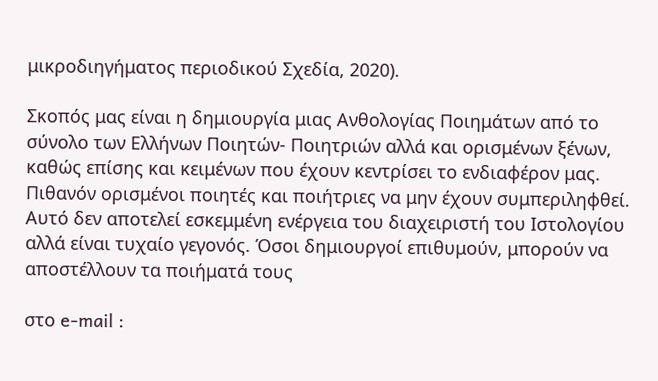μικροδιηγήματος περιοδικού Σχεδία, 2020).

Σκοπός μας είναι η δημιουργία μιας Ανθολογίας Ποιημάτων από το σύνολο των Ελλήνων Ποιητών- Ποιητριών αλλά και ορισμένων ξένων, καθώς επίσης και κειμένων που έχουν κεντρίσει το ενδιαφέρον μας. Πιθανόν ορισμένοι ποιητές και ποιήτριες να μην έχουν συμπεριληφθεί. Αυτό δεν αποτελεί εσκεμμένη ενέργεια του διαχειριστή του Ιστολογίου αλλά είναι τυχαίο γεγονός. Όσοι δημιουργοί επιθυμούν, μπορούν να αποστέλλουν τα ποιήματά τους

στο e-mail :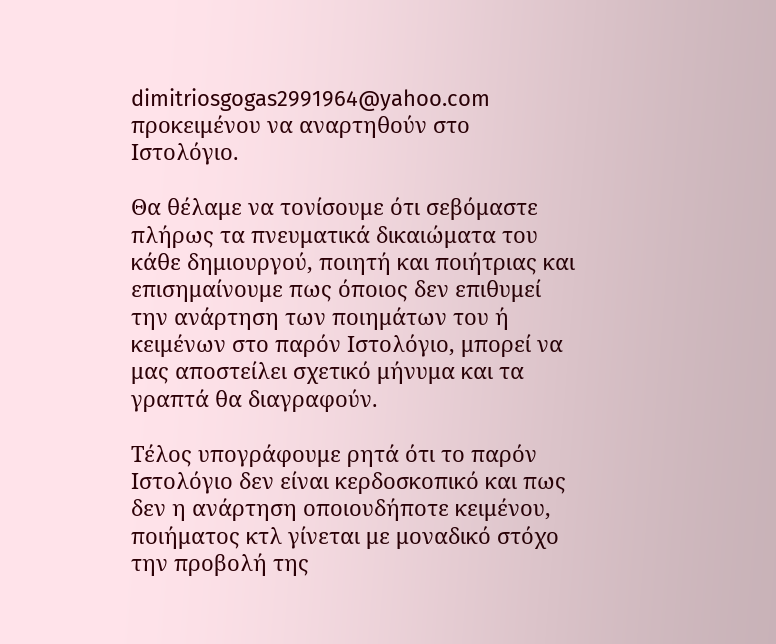dimitriosgogas2991964@yahoo.com προκειμένου να αναρτηθούν στο Ιστολόγιο.

Θα θέλαμε να τονίσουμε ότι σεβόμαστε πλήρως τα πνευματικά δικαιώματα του κάθε δημιουργού, ποιητή και ποιήτριας και επισημαίνουμε πως όποιος δεν επιθυμεί την ανάρτηση των ποιημάτων του ή κειμένων στο παρόν Ιστολόγιο, μπορεί να μας αποστείλει σχετικό μήνυμα και τα γραπτά θα διαγραφούν.

Τέλος υπογράφουμε ρητά ότι το παρόν Ιστολόγιο δεν είναι κερδοσκοπικό και πως δεν η ανάρτηση οποιουδήποτε κειμένου, ποιήματος κτλ γίνεται με μοναδικό στόχο την προβολή της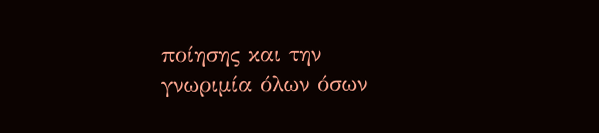ποίησης και την γνωριμία όλων όσων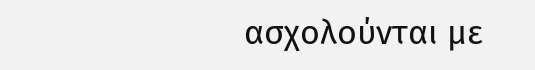ασχολούνται με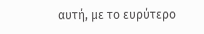αυτή, με το ευρύτερο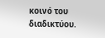κοινό του διαδικτύου.